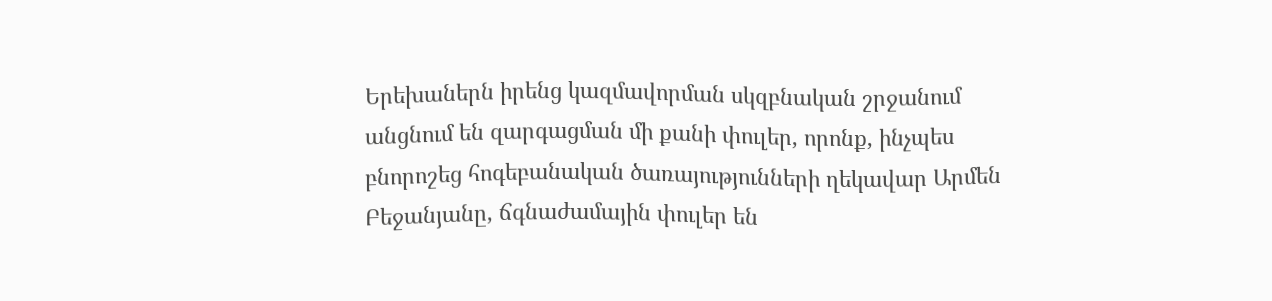Երեխաներն իրենց կազմավորման սկզբնական շրջանում անցնում են զարգացման մի քանի փուլեր, որոնք, ինչպես բնորոշեց հոգեբանական ծառայությունների ղեկավար Արմեն Բեջանյանը, ճգնաժամային փուլեր են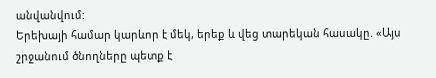անվանվում:
Երեխայի համար կարևոր է մեկ, երեք և վեց տարեկան հասակը. «Այս շրջանում ծնողները պետք է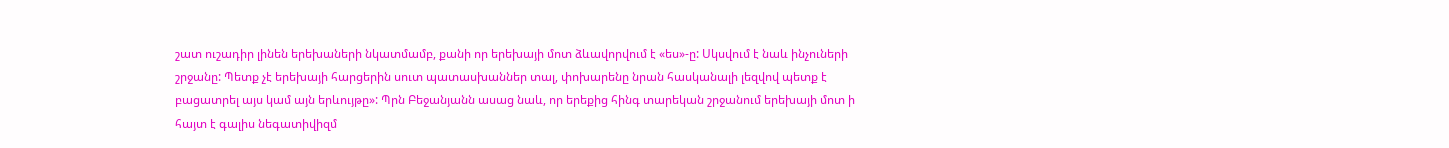շատ ուշադիր լինեն երեխաների նկատմամբ, քանի որ երեխայի մոտ ձևավորվում է «ես»-ը: Սկսվում է նաև ինչուների շրջանը: Պետք չէ երեխայի հարցերին սուտ պատասխաններ տալ, փոխարենը նրան հասկանալի լեզվով պետք է բացատրել այս կամ այն երևույթը»: Պրն Բեջանյանն ասաց նաև, որ երեքից հինգ տարեկան շրջանում երեխայի մոտ ի հայտ է գալիս նեգատիվիզմ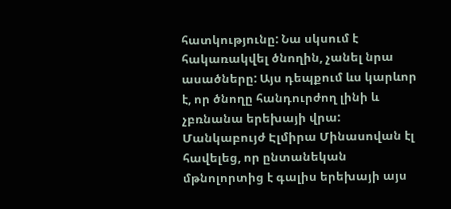հատկությունը: Նա սկսում է հակառակվել ծնողին, չանել նրա ասածները: Այս դեպքում ևս կարևոր է, որ ծնողը հանդուրժող լինի և չբռնանա երեխայի վրա:
Մանկաբույժ Էլմիրա Մինասովան էլ հավելեց, որ ընտանեկան մթնոլորտից է գալիս երեխայի այս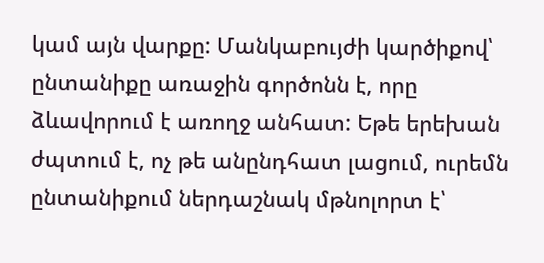կամ այն վարքը: Մանկաբույժի կարծիքով՝ ընտանիքը առաջին գործոնն է, որը ձևավորում է առողջ անհատ: Եթե երեխան ժպտում է, ոչ թե անընդհատ լացում, ուրեմն ընտանիքում ներդաշնակ մթնոլորտ է՝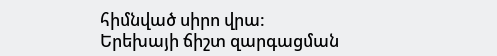հիմնված սիրո վրա:
Երեխայի ճիշտ զարգացման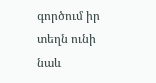գործում իր տեղն ունի նաև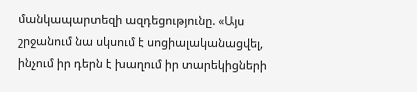մանկապարտեզի ազդեցությունը. «Այս շրջանում նա սկսում է սոցիալականացվել, ինչում իր դերն է խաղում իր տարեկիցների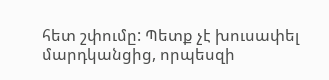հետ շփումը: Պետք չէ խուսափել մարդկանցից, որպեսզի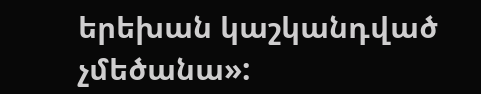երեխան կաշկանդված չմեծանա»: